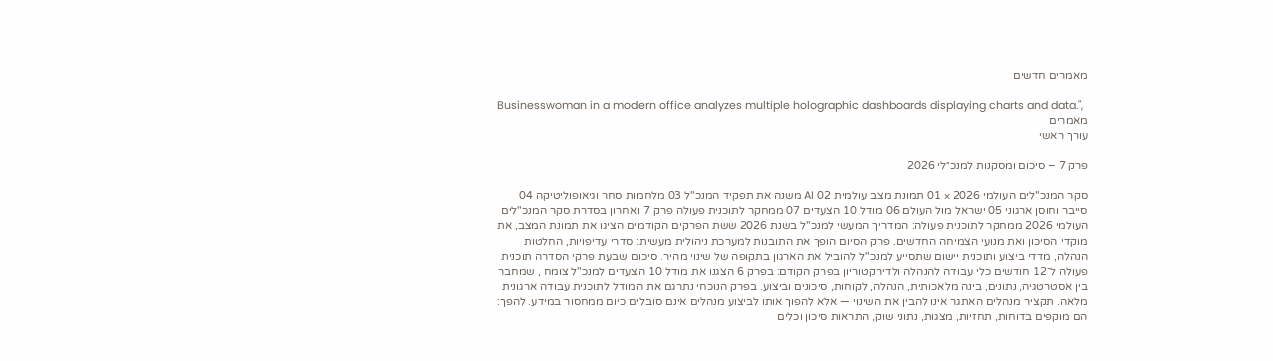מאמרים חדשים

Businesswoman in a modern office analyzes multiple holographic dashboards displaying charts and data.",
מאמרים
עורך ראשי

פרק 7 – סיכום ומסקנות למנכ״לי 2026

סקר המנכ"לים העולמי 2026 × 01 תמונת מצב עולמית 02 AI משנה את תפקיד המנכ"ל 03 מלחמות סחר וגיאופוליטיקה 04 סייבר וחוסן ארגוני 05 ישראל מול העולם 06 מודל 10 הצעדים 07 ממחקר לתוכנית פעולה פרק 7 ואחרון בסדרת סקר המנכ"לים העולמי 2026 ממחקר לתוכנית פעולה: המדריך המעשי למנכ"ל בשנת 2026 ששת הפרקים הקודמים הציגו את תמונת המצב, את מוקדי הסיכון ואת מנועי הצמיחה החדשים. פרק הסיום הופך את התובנות למערכת ניהולית מעשית: סדרי עדיפויות, החלטות הנהלה, מדדי ביצוע ותוכנית יישום שתסייע למנכ"ל להוביל את הארגון בתקופה של שינוי מהיר. סיכום שבעת פרקי הסדרה תוכנית פעולה ל־12 חודשים כלי עבודה להנהלה ולדירקטוריון בפרק הקודם: בפרק 6 הצגנו את מודל 10 הצעדים למנכ"ל צומח , שמחבר בין אסטרטגיה, נתונים, בינה מלאכותית, הנהלה, לקוחות, סיכונים וביצוע. בפרק הנוכחי נתרגם את המודל לתוכנית עבודה ארגונית מלאה. תקציר מנהלים האתגר אינו להבין את השינוי — אלא להפוך אותו לביצוע מנהלים אינם סובלים כיום ממחסור במידע. להפך: הם מוקפים בדוחות, תחזיות, מצגות, נתוני שוק, התראות סיכון וכלים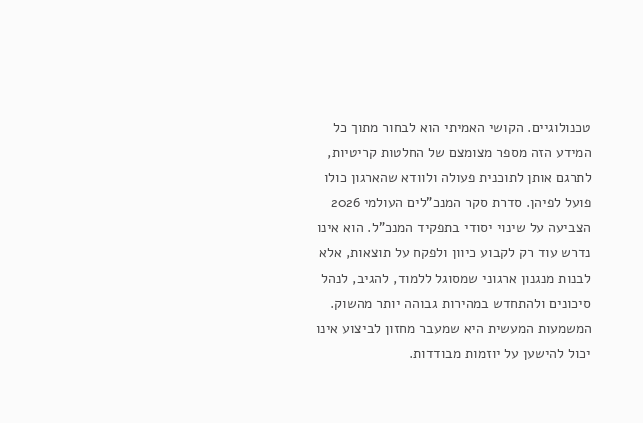טכנולוגיים. הקושי האמיתי הוא לבחור מתוך כל המידע הזה מספר מצומצם של החלטות קריטיות, לתרגם אותן לתוכנית פעולה ולוודא שהארגון כולו פועל לפיהן. סדרת סקר המנכ"לים העולמי 2026 הצביעה על שינוי יסודי בתפקיד המנכ"ל. הוא אינו נדרש עוד רק לקבוע כיוון ולפקח על תוצאות, אלא לבנות מנגנון ארגוני שמסוגל ללמוד, להגיב, לנהל סיכונים ולהתחדש במהירות גבוהה יותר מהשוק. המשמעות המעשית היא שמעבר מחזון לביצוע אינו יכול להישען על יוזמות מבודדות.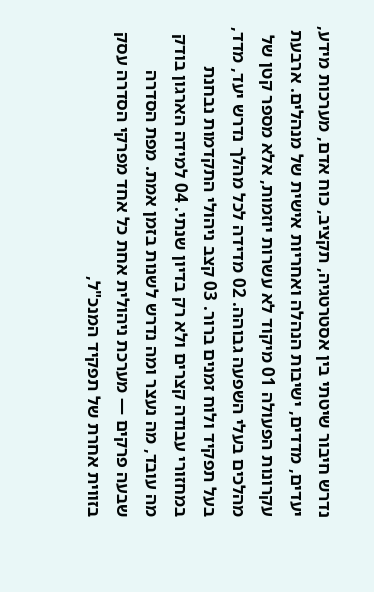נדרש חיבור שיטתי בין אסטרטגיה, תקציב, כוח אדם, מערכות מידע, יעדים, מדדים, ישיבות הנהלה ואחריות אישית של מנהלים. ארבעת עקרונות הפעולה 01 מיקוד לא עשרות יוזמות, אלא מספר קטן של מהלכים בעלי השפעה גבוהה. 02 מדידה לכל מהלך נדרש יעד, מדד, בעל תפקיד ולוח זמנים ברור. 03 קצב ניהולי התקדמות נבחנת במחזורי עבודה קצרים ולא רק בדיון שנתי. 04 למידה הארגון בודק מה עובד, מה נעצר ומה נדרש לשנות בזמן אמת. מפת הסדרה שבעה פרקים — מערכת ניהולית אחת כל אחד מפרקי הסדרה עסק בזווית אחרת של תפקיד המנכ"ל,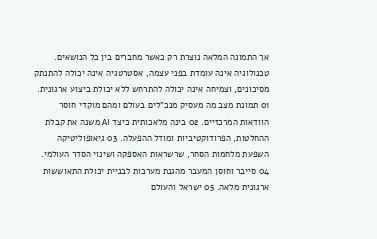אך התמונה המלאה נוצרת רק כאשר מחברים בין כל הנושאים. טכנולוגיה אינה עומדת בפני עצמה, אסטרטגיה אינה יכולה להתנתק מסיכונים, וצמיחה אינה יכולה להתרחש ללא יכולת ביצוע ארגונית. 01 תמונת מצב מה מעסיק מנכ"לים בעולם ומהם מוקדי חוסר הוודאות המרכזיים. 02 בינה מלאכותית כיצד AI משנה את קבלת ההחלטות, הפרודוקטיביות ומודל ההפעלה. 03 גיאופוליטיקה השפעת מלחמות הסחר, שרשראות האספקה ושינוי הסדר העולמי. 04 סייבר וחוסן המעבר מהגנת מערכות לבניית יכולת התאוששות ארגונית מלאה. 05 ישראל והעולם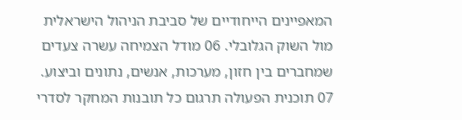המאפיינים הייחודיים של סביבת הניהול הישראלית מול השוק הגלובלי. 06 מודל הצמיחה עשרה צעדים שמחברים בין חזון, מערכות, אנשים, נתונים וביצוע. 07 תוכנית הפעולה תרגום כל תובנות המחקר לסדרי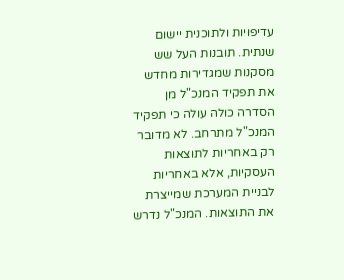עדיפויות ולתוכנית יישום שנתית. תובנות העל שש מסקנות שמגדירות מחדש את תפקיד המנכ"ל מן הסדרה כולה עולה כי תפקיד המנכ"ל מתרחב. לא מדובר רק באחריות לתוצאות העסקיות, אלא באחריות לבניית המערכת שמייצרת את התוצאות. המנכ"ל נדרש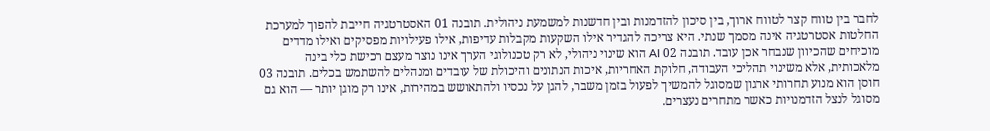לחבר בין טווח קצר לטווח ארוך, בין סיכון להזדמנות ובין חדשנות למשמעת ניהולית. תובנה 01 האסטרטגיה חייבת להפוך למערכת החלטות אסטרטגיה אינה מסמך שנתי. היא צריכה להגדיר אילו השקעות מקבלות עדיפות, אילו פעילויות מפסיקים ואילו מדדים מוכיחים שהכיוון שנבחר אכן עובד. תובנה 02 AI הוא שינוי ניהולי, לא רק טכנולוגי הערך אינו נוצר מעצם רכישת כלי בינה מלאכותית, אלא משינוי תהליכי העבודה, חלוקת האחריות, איכות הנתונים והיכולת של עובדים ומנהלים להשתמש בכלים. תובנה 03 חוסן הוא מנוע תחרותי ארגון שמסוגל להמשיך לפעול בזמן משבר, להגן על נכסיו ולהתאושש במהירות, אינו רק מוגן יותר — הוא גם מסוגל לנצל הזדמנויות כאשר מתחרים נעצרים.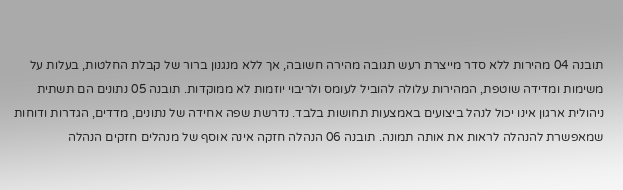תובנה 04 מהירות ללא סדר מייצרת רעש תגובה מהירה חשובה, אך ללא מנגנון ברור של קבלת החלטות, בעלות על משימות ומדידה שוטפת, המהירות עלולה להוביל לעומס ולריבוי יוזמות לא ממוקדות. תובנה 05 נתונים הם תשתית ניהולית ארגון אינו יכול לנהל ביצועים באמצעות תחושות בלבד. נדרשת שפה אחידה של נתונים, מדדים, הגדרות ודוחות שמאפשרת להנהלה לראות את אותה תמונה. תובנה 06 הנהלה חזקה אינה אוסף של מנהלים חזקים הנהלה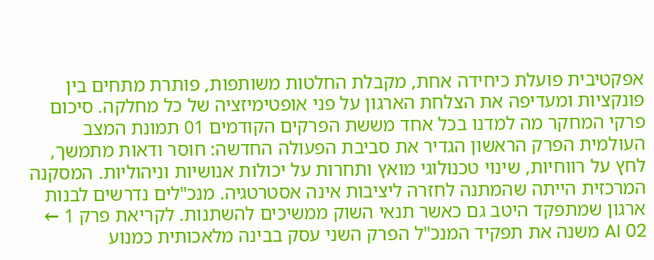אפקטיבית פועלת כיחידה אחת, מקבלת החלטות משותפות, פותרת מתחים בין פונקציות ומעדיפה את הצלחת הארגון על פני אופטימיזציה של כל מחלקה. סיכום פרקי המחקר מה למדנו בכל אחד מששת הפרקים הקודמים 01 תמונת המצב העולמית הפרק הראשון הגדיר את סביבת הפעולה החדשה: חוסר ודאות מתמשך, לחץ על רווחיות, שינוי טכנולוגי מואץ ותחרות על יכולות אנושיות וניהוליות. המסקנה המרכזית הייתה שהמתנה לחזרה ליציבות אינה אסטרטגיה. מנכ"לים נדרשים לבנות ארגון שמתפקד היטב גם כאשר תנאי השוק ממשיכים להשתנות. לקריאת פרק 1 ← 02 AI משנה את תפקיד המנכ"ל הפרק השני עסק בבינה מלאכותית כמנוע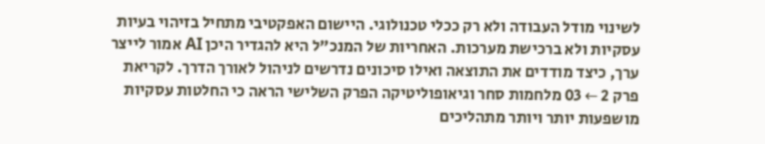לשינוי מודל העבודה ולא רק ככלי טכנולוגי. היישום האפקטיבי מתחיל בזיהוי בעיות עסקיות ולא ברכישת מערכות. האחריות של המנכ"ל היא להגדיר היכן AI אמור לייצר ערך, כיצד מודדים את התוצאה ואילו סיכונים נדרשים לניהול לאורך הדרך. לקריאת פרק 2 ← 03 מלחמות סחר וגיאופוליטיקה הפרק השלישי הראה כי החלטות עסקיות מושפעות יותר ויותר מתהליכים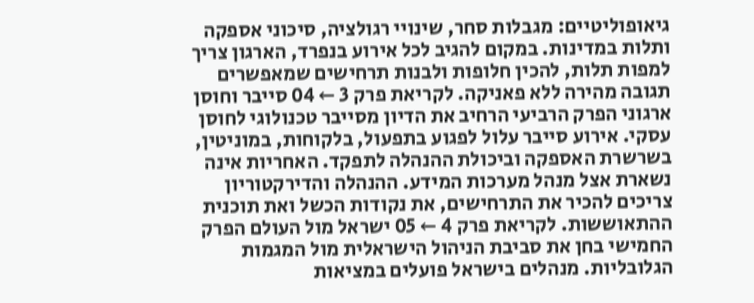גיאופוליטיים: מגבלות סחר, שינויי רגולציה, סיכוני אספקה ותלות במדינות. במקום להגיב לכל אירוע בנפרד, הארגון צריך למפות תלות, להכין חלופות ולבנות תרחישים שמאפשרים תגובה מהירה ללא פאניקה. לקריאת פרק 3 ← 04 סייבר וחוסן ארגוני הפרק הרביעי הרחיב את הדיון מסייבר טכנולוגי לחוסן עסקי. אירוע סייבר עלול לפגוע בתפעול, בלקוחות, במוניטין, בשרשרת האספקה וביכולת ההנהלה לתפקד. האחריות אינה נשארת אצל מנהל מערכות המידע. ההנהלה והדירקטוריון צריכים להכיר את התרחישים, את נקודות הכשל ואת תוכנית ההתאוששות. לקריאת פרק 4 ← 05 ישראל מול העולם הפרק החמישי בחן את סביבת הניהול הישראלית מול המגמות הגלובליות. מנהלים בישראל פועלים במציאות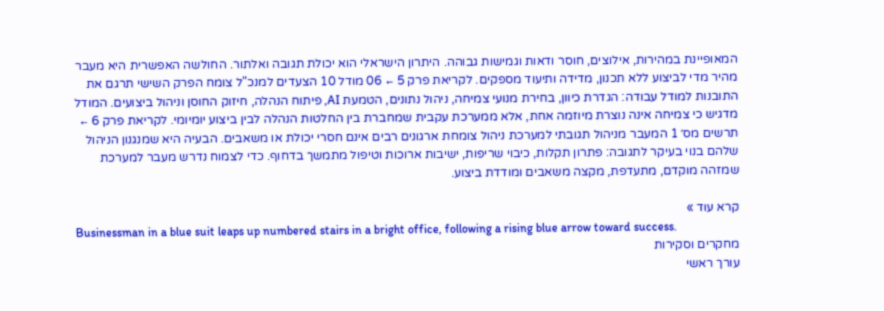המאופיינת במהירות, אילוצים, חוסר ודאות וגמישות גבוהה. היתרון הישראלי הוא יכולת תגובה ואלתור. החולשה האפשרית היא מעבר מהיר מדי לביצוע ללא תכנון, מדידה ותיעוד מספקים. לקריאת פרק 5 ← 06 מודל 10 הצעדים למנכ"ל צומח הפרק השישי תרגם את התובנות למודל עבודה: הגדרת כיוון, בחירת מנועי צמיחה, ניהול נתונים, הטמעת AI, פיתוח הנהלה, חיזוק החוסן וניהול ביצועים. המודל מדגיש כי צמיחה אינה נוצרת מיוזמה אחת, אלא ממערכת עקבית שמחברת בין החלטות הנהלה לבין ביצוע יומיומי. לקריאת פרק 6 ← תרשים מס׳ 1 המעבר מניהול תגובתי למערכת ניהול צומחת ארגונים רבים אינם חסרי יכולת או משאבים. הבעיה היא שמנגנון הניהול שלהם בנוי בעיקר לתגובה: פתרון תקלות, כיבוי שריפות, ישיבות ארוכות וטיפול מתמשך בדחוף. כדי לצמוח נדרש מעבר למערכת שמזהה מוקדם, מתעדפת, מקצה משאבים ומודדת ביצוע.

קרא עוד »
Businessman in a blue suit leaps up numbered stairs in a bright office, following a rising blue arrow toward success.
מחקרים וסקירות
עורך ראשי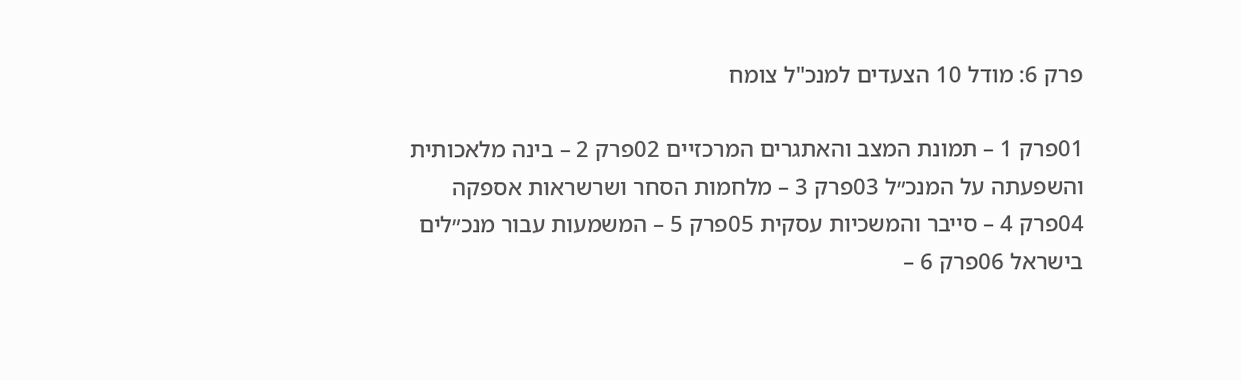פרק 6: מודל 10 הצעדים למנכ"ל צומח

01פרק 1 – תמונת המצב והאתגרים המרכזיים 02פרק 2 – בינה מלאכותית והשפעתה על המנכ״ל 03פרק 3 – מלחמות הסחר ושרשראות אספקה 04פרק 4 – סייבר והמשכיות עסקית 05פרק 5 – המשמעות עבור מנכ״לים בישראל 06פרק 6 –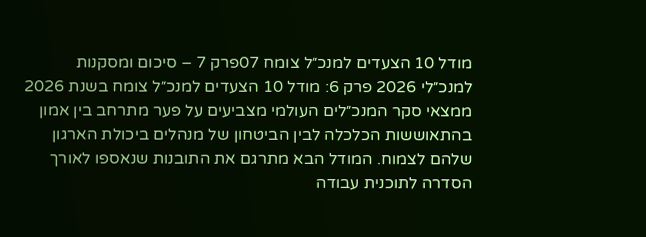מודל 10 הצעדים למנכ״ל צומח 07פרק 7 – סיכום ומסקנות למנכ״לי 2026 פרק 6: מודל 10 הצעדים למנכ״ל צומח בשנת 2026 ממצאי סקר המנכ״לים העולמי מצביעים על פער מתרחב בין אמון בהתאוששות הכלכלה לבין הביטחון של מנהלים ביכולת הארגון שלהם לצמוח. המודל הבא מתרגם את התובנות שנאספו לאורך הסדרה לתוכנית עבודה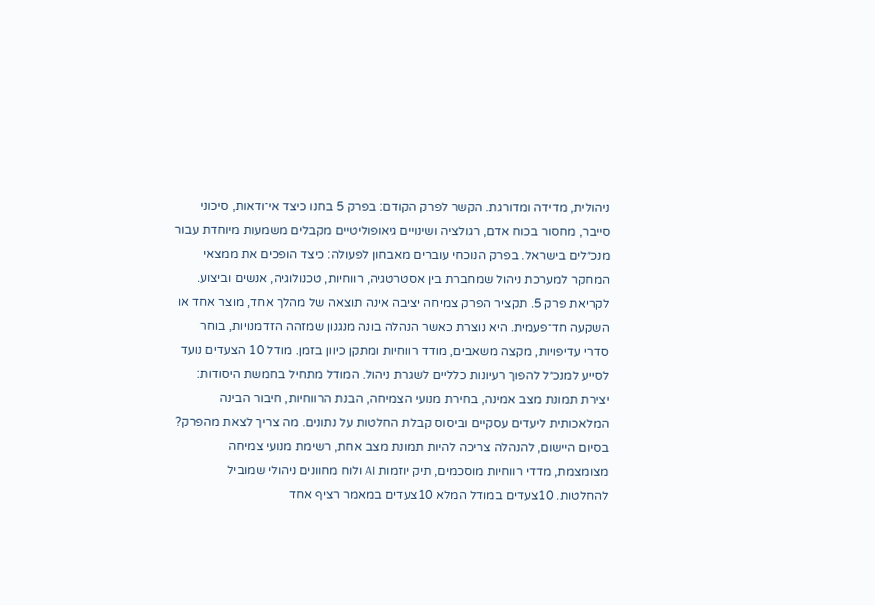ניהולית, מדידה ומדורגת. הקשר לפרק הקודם: בפרק 5 בחנו כיצד אי־ודאות, סיכוני סייבר, מחסור בכוח אדם, רגולציה ושינויים גיאופוליטיים מקבלים משמעות מיוחדת עבור מנכ״לים בישראל. בפרק הנוכחי עוברים מאבחון לפעולה: כיצד הופכים את ממצאי המחקר למערכת ניהול שמחברת בין אסטרטגיה, רווחיות, טכנולוגיה, אנשים וביצוע. לקריאת פרק 5. תקציר הפרק צמיחה יציבה אינה תוצאה של מהלך אחד, מוצר אחד או השקעה חד־פעמית. היא נוצרת כאשר הנהלה בונה מנגנון שמזהה הזדמנויות, בוחר סדרי עדיפויות, מקצה משאבים, מודד רווחיות ומתקן כיוון בזמן. מודל 10 הצעדים נועד לסייע למנכ״ל להפוך רעיונות כלליים לשגרת ניהול. המודל מתחיל בחמשת היסודות: יצירת תמונת מצב אמינה, בחירת מנועי הצמיחה, הבנת הרווחיות, חיבור הבינה המלאכותית ליעדים עסקיים וביסוס קבלת החלטות על נתונים. מה צריך לצאת מהפרק? בסיום היישום, להנהלה צריכה להיות תמונת מצב אחת, רשימת מנועי צמיחה מצומצמת, מדדי רווחיות מוסכמים, תיק יוזמות AI ולוח מחוונים ניהולי שמוביל להחלטות. 10צעדים במודל המלא 10צעדים במאמר רציף אחד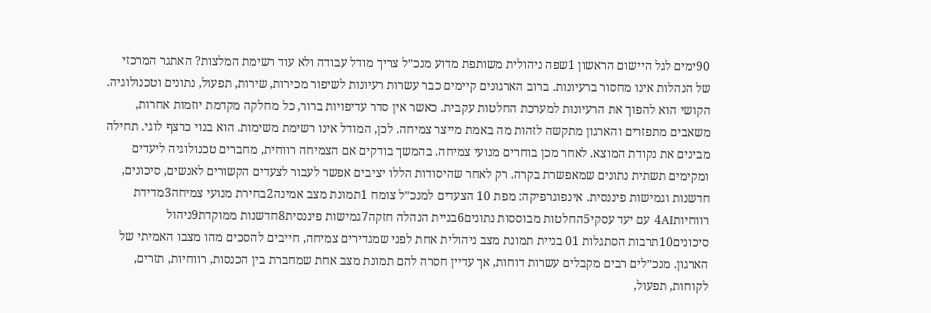90ימים לגל היישום הראשון 1שפה ניהולית משותפת מדוע מנכ״ל צריך מודל עבודה ולא עוד רשימת המלצות? האתגר המרכזי של הנהלות אינו מחסור ברעיונות. ברוב הארגונים קיימים כבר עשרות רעיונות לשיפור מכירות, שירות, תפעול, נתונים וטכנולוגיה. הקושי הוא להפוך את הרעיונות למערכת החלטות עקבית. כאשר אין סדר עדיפויות ברור, כל מחלקה מקדמת יוזמות אחרות, משאבים מתפזרים והארגון מתקשה לזהות מה באמת מייצר צמיחה. לכן, המודל אינו רשימת משימות. הוא בנוי כרצף לוגי. תחילה מבינים את נקודת המוצא. לאחר מכן בוחרים מנועי צמיחה. בהמשך בודקים אם הצמיחה רווחית, מחברים טכנולוגיה ליעדים ומקימים תשתית נתונים שמאפשרת בקרה. רק לאחר שהיסודות הללו יציבים אפשר לעבור לצעדים הקשורים לאנשים, סיכונים, חדשנות וגמישות פיננסית. אינפוגרפיקה: מפת 10 הצעדים למנכ״ל צומח 1תמונת מצב אמינה2בחירת מנועי צמיחה3מדידת רווחיות4AI עם יעד עסקי5החלטות מבוססות נתונים6בניית הנהלה חזקה7גמישות פיננסית8חדשנות ממוקדת9ניהול סיכונים10תרבות הסתגלות 01 בניית תמונת מצב ניהולית אחת לפני שמגדירים צמיחה, חייבים להסכים מהו מצבו האמיתי של הארגון. מנכ״לים רבים מקבלים עשרות דוחות, אך עדיין חסרה להם תמונת מצב אחת שמחברת בין הכנסות, רווחיות, תזרים, לקוחות, תפעול,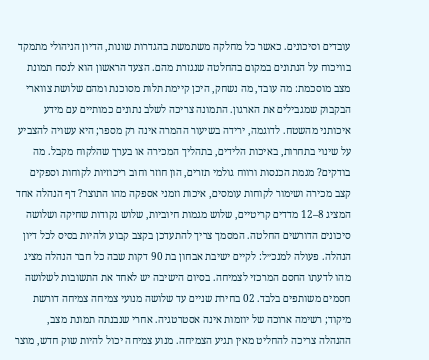עובדים וסיכונים. כאשר כל מחלקה משתמשת בהגדרות שונות, הדיון הניהולי מתמקד בוויכוח על הנתונים במקום בהחלטה שנגזרת מהם. הצעד הראשון הוא לנסח תמונת מצב מוסכמת: מה עובד, מה נשחק, היכן קיימת תלות מסוכנת ומהם שלושת צווארי הבקבוק שמגבילים את הארגון. התמונה צריכה לשלב נתונים כמותיים עם מידע איכותני מהשטח. לדוגמה, ירידה בשיעור ההמרה אינה רק מספר; היא עשויה להצביע על שינוי בתחרות, באיכות הלידים, בתהליך המכירה או בערך שהלקוח מקבל. מה בודקים? מגמת הכנסות ורווח גולמי תזרים, הון חוזר וחוב ריכוזיות לקוחות וספקים קצב מכירה ושימור לקוחות עומסים, איכות וזמני אספקה מהו התוצר? דף הנהלה אחד המציג 8–12 מדדים קריטיים, שלוש מגמות חיוביות, שלוש נקודות שחיקה ושלושה סיכונים הדורשים החלטה. המסמך צריך להתעדכן בקצב קבוע ולהיות בסיס לכל דיון הנהלה. פעולה למנכ״ל: לקיים ישיבת אבחון בת 90 דקות שבה כל חבר הנהלה מציג מהו לדעתו החסם המרכזי לצמיחה. בסיום הישיבה יש לאחד את התשובות לשלושה חסמים משותפים בלבד. 02 בחירת שניים עד שלושה מנועי צמיחה צמיחה דורשת מיקוד; רשימה ארוכה של יוזמות אינה אסטרטגיה. אחרי שנבנתה תמונת מצב, ההנהלה צריכה להחליט מאין תגיע הצמיחה. מנוע צמיחה יכול להיות שוק חדש, מוצר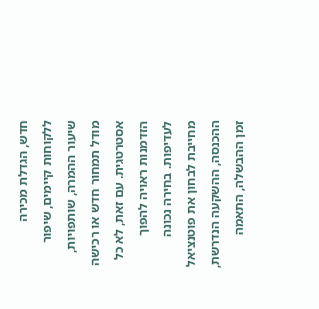חדש, הגדלת מכירה ללקוחות קיימים, שיפור שיעור ההמרה, שותפויות, מודל תמחור חדש או רכישה אסטרטגית. עם זאת, לא כל הזדמנות ראויה להפוך לעדיפות. בחירה נכונה מחייבת לבחון את פוטנציאל ההכנסה, ההשקעה הנדרשת, זמן ההבשלה, התאמה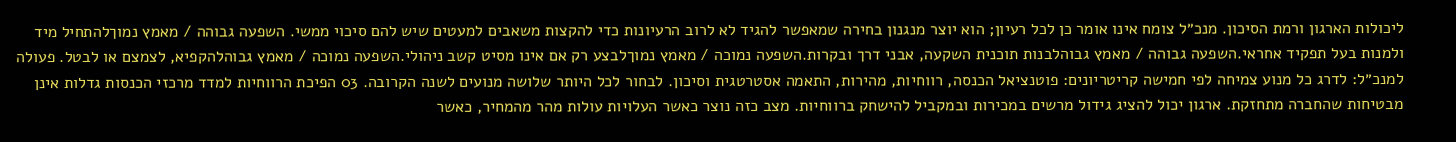ליכולות הארגון ורמת הסיכון. מנכ״ל צומח אינו אומר כן לכל רעיון; הוא יוצר מנגנון בחירה שמאפשר להגיד לא לרוב הרעיונות כדי להקצות משאבים למעטים שיש להם סיכוי ממשי. השפעה גבוהה / מאמץ נמוךלהתחיל מיד ולמנות בעל תפקיד אחראי.השפעה גבוהה / מאמץ גבוהלבנות תוכנית השקעה, אבני דרך ובקרות.השפעה נמוכה / מאמץ נמוךלבצע רק אם אינו מסיט קשב ניהולי.השפעה נמוכה / מאמץ גבוהלהקפיא, לצמצם או לבטל. פעולה למנכ״ל: לדרג כל מנוע צמיחה לפי חמישה קריטריונים: פוטנציאל הכנסה, רווחיות, מהירות, התאמה אסטרטגית וסיכון. לבחור לכל היותר שלושה מנועים לשנה הקרובה. 03 הפיכת הרווחיות למדד מרכזי הכנסות גדלות אינן מבטיחות שהחברה מתחזקת. ארגון יכול להציג גידול מרשים במכירות ובמקביל להישחק ברווחיות. מצב כזה נוצר כאשר העלויות עולות מהר מהמחיר, כאשר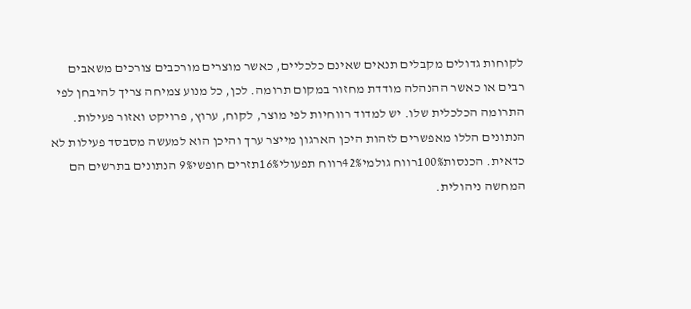לקוחות גדולים מקבלים תנאים שאינם כלכליים, כאשר מוצרים מורכבים צורכים משאבים רבים או כאשר ההנהלה מודדת מחזור במקום תרומה. לכן, כל מנוע צמיחה צריך להיבחן לפי התרומה הכלכלית שלו. יש למדוד רווחיות לפי מוצר, לקוח, ערוץ, פרויקט ואזור פעילות. הנתונים הללו מאפשרים לזהות היכן הארגון מייצר ערך והיכן הוא למעשה מסבסד פעילות לא כדאית. הכנסות100%רווח גולמי42%רווח תפעולי16%תזרים חופשי9% הנתונים בתרשים הם המחשה ניהולית.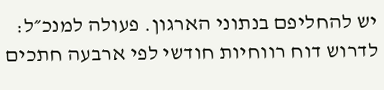יש להחליפם בנתוני הארגון. פעולה למנכ״ל: לדרוש דוח רווחיות חודשי לפי ארבעה חתכים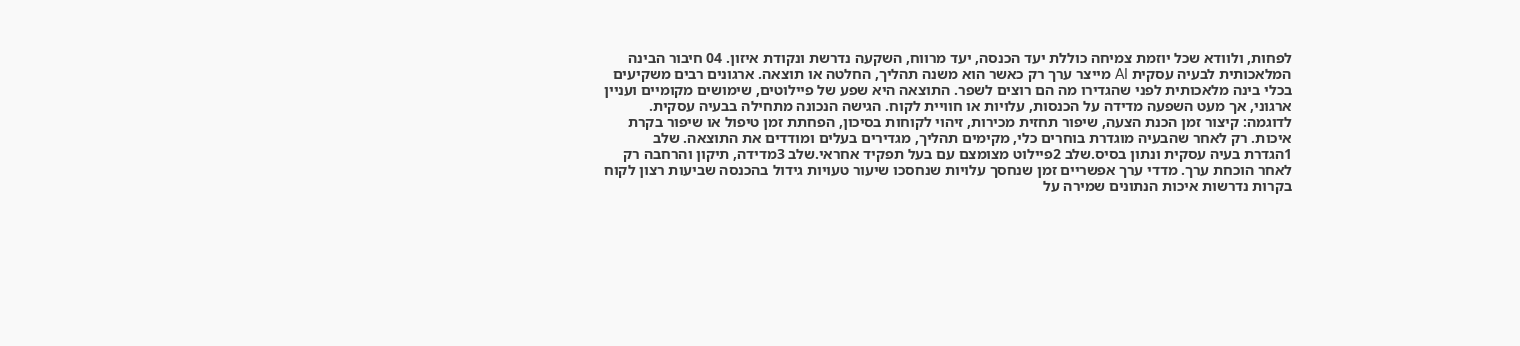לפחות, ולוודא שכל יוזמת צמיחה כוללת יעד הכנסה, יעד מרווח, השקעה נדרשת ונקודת איזון. 04 חיבור הבינה המלאכותית לבעיה עסקית AI מייצר ערך רק כאשר הוא משנה תהליך, החלטה או תוצאה. ארגונים רבים משקיעים בכלי בינה מלאכותית לפני שהגדירו מה הם רוצים לשפר. התוצאה היא שפע של פיילוטים, שימושים מקומיים ועניין ארגוני, אך מעט השפעה מדידה על הכנסות, עלויות או חוויית לקוח. הגישה הנכונה מתחילה בבעיה עסקית. לדוגמה: קיצור זמן הכנת הצעה, שיפור תחזית מכירות, זיהוי לקוחות בסיכון, הפחתת זמן טיפול או שיפור בקרת איכות. רק לאחר שהבעיה מוגדרת בוחרים כלי, מקימים תהליך, מגדירים בעלים ומודדים את התוצאה. שלב 1הגדרת בעיה עסקית ונתון בסיס.שלב 2פיילוט מצומצם עם בעל תפקיד אחראי.שלב 3מדידה, תיקון והרחבה רק לאחר הוכחת ערך. מדדי ערך אפשריים זמן שנחסך עלויות שנחסכו שיעור טעויות גידול בהכנסה שביעות רצון לקוח בקרות נדרשות איכות הנתונים שמירה על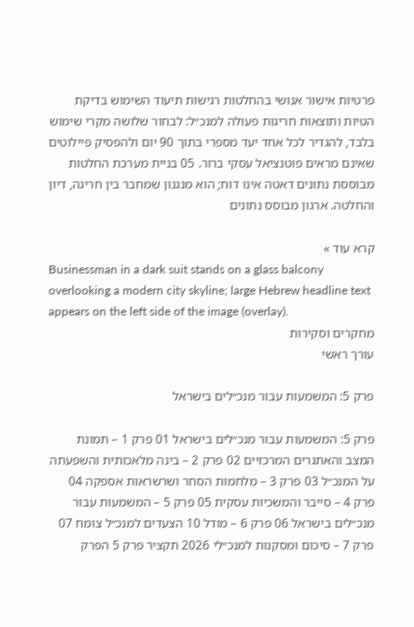פרטיות אישור אנושי בהחלטות רגישות תיעוד השימוש בדיקת הטיות ותוצאות חריגות פעולה למנכ״ל: לבחור שלושה מקרי שימוש בלבד, להגדיר לכל אחד יעד מספרי בתוך 90 יום ולהפסיק פיילוטים שאינם מראים פוטנציאל עסקי ברור. 05 בניית מערכת החלטות מבוססת נתונים דאטה אינו דוח; הוא מנגנון שמחבר בין חריגה, דיון והחלטה. ארגון מבוסס נתונים

קרא עוד »
Businessman in a dark suit stands on a glass balcony overlooking a modern city skyline; large Hebrew headline text appears on the left side of the image (overlay).
מחקרים וסקירות
עורך ראשי

פרק 5: המשמעות עבור מנכ״לים בישראל

פרק 5: המשמעות עבור מנכ״לים בישראל 01 פרק 1 – תמונת המצב והאתגרים המרכזיים 02 פרק 2 – בינה מלאכותית והשפעתה על המנכ״ל 03 פרק 3 – מלחמות הסחר ושרשראות אספקה 04 פרק 4 – סייבר והמשכיות עסקית 05 פרק 5 – המשמעות עבור מנכ״לים בישראל 06 פרק 6 – מודל 10 הצעדים למנכ״ל צומח 07 פרק 7 – סיכום ומסקנות למנכ״לי 2026 תקציר פרק 5 הפרק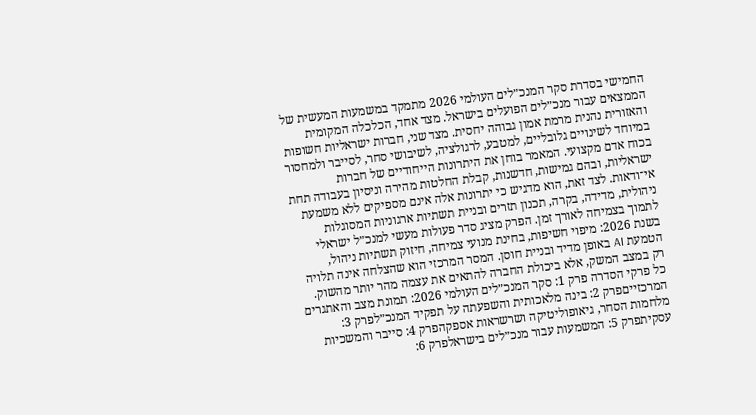החמישי בסדרת סקר המנכ״לים העולמי 2026 מתמקד במשמעות המעשית של הממצאים עבור מנכ״לים הפועלים בישראל. מצד אחד, הכלכלה המקומית והאזורית נהנית מרמת אמון גבוהה יחסית. מצד שני, חברות ישראליות חשופות במיוחד לשינויים גלובליים, למטבע, לרגולציה, לשיבושי סחר, לסייבר ולמחסור בכוח אדם מקצועי. המאמר בוחן את היתרונות הייחודיים של חברות ישראליות, ובהם גמישות, חדשנות, קבלת החלטות מהירה וניסיון בעבודה תחת אי־ודאות. לצד זאת, הוא מדגיש כי יתרונות אלה אינם מספיקים ללא משמעת ניהולית, מדידה, בקרה, תכנון תזרים ובניית תשתיות ארגוניות המסוגלות לתמוך בצמיחה לאורך זמן. הפרק מציג סדר פעולות מעשי למנכ״ל ישראלי בשנת 2026: מיפוי חשיפות, בחינת מנועי צמיחה, חיזוק תשתיות ניהול, הטמעת AI באופן מדיד ובניית חוסן. המסר המרכזי הוא שהצלחה אינה תלויה רק במצב המשק, אלא ביכולת החברה להתאים את עצמה מהר יותר מהשוק. כל פרקי הסדרה פרק 1: סקר המנכ״לים העולמי 2026: תמונת מצב והאתגרים המרכזייםפרק 2: בינה מלאכותית והשפעתה על תפקיד המנכ״לפרק 3: מלחמות הסחר, גיאופוליטיקה ושרשראות אספקהפרק 4: סייבר והמשכיות עסקיתפרק 5: המשמעות עבור מנכ״לים בישראלפרק 6: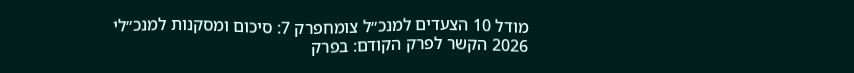מודל 10 הצעדים למנכ״ל צומחפרק 7: סיכום ומסקנות למנכ״לי 2026 הקשר לפרק הקודם: בפרק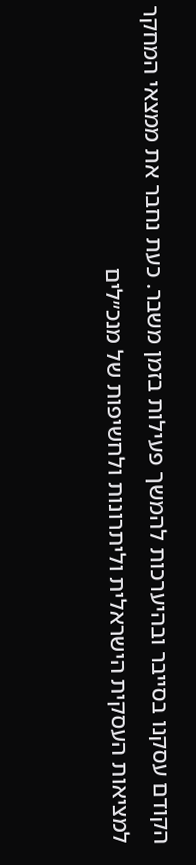הקודם עסקנו בסייבר ובהיערכות להמשך פעילות בזמן משבר. כעת נחבר את ממצאי המחקר למציאות העסקית הישראלית וליתרונות ולחשיפות של מנכ״לים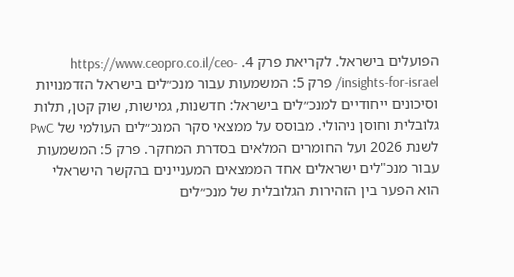הפועלים בישראל. לקריאת פרק 4. https://www.ceopro.co.il/ceo-insights-for-israel/ פרק 5: המשמעות עבור מנכ״לים בישראל הזדמנויות וסיכונים ייחודיים למנכ״לים בישראל: חדשנות, גמישות, שוק קטן, תלות גלובלית וחוסן ניהולי. מבוסס על ממצאי סקר המנכ״לים העולמי של PwC לשנת 2026 ועל החומרים המלאים בסדרת המחקר. פרק 5: המשמעות עבור מנכ"לים ישראלים אחד הממצאים המעניינים בהקשר הישראלי הוא הפער בין הזהירות הגלובלית של מנכ״לים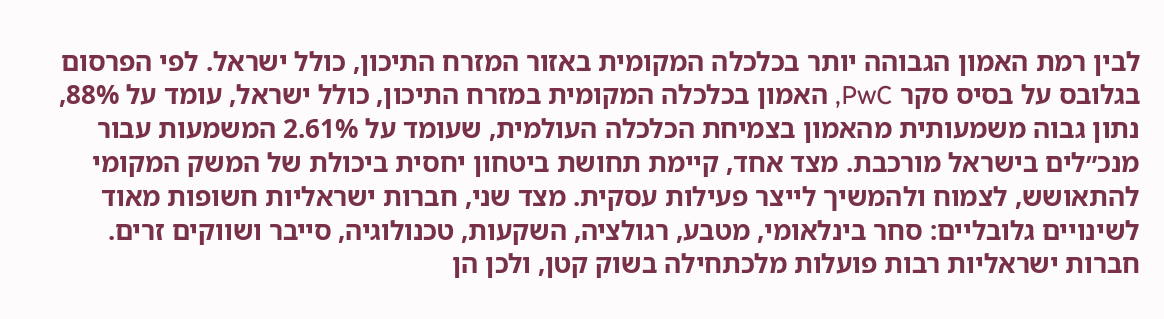לבין רמת האמון הגבוהה יותר בכלכלה המקומית באזור המזרח התיכון, כולל ישראל. לפי הפרסום בגלובס על בסיס סקר PwC, האמון בכלכלה המקומית במזרח התיכון, כולל ישראל, עומד על 88%, נתון גבוה משמעותית מהאמון בצמיחת הכלכלה העולמית, שעומד על 61%.2 המשמעות עבור מנכ״לים בישראל מורכבת. מצד אחד, קיימת תחושת ביטחון יחסית ביכולת של המשק המקומי להתאושש, לצמוח ולהמשיך לייצר פעילות עסקית. מצד שני, חברות ישראליות חשופות מאוד לשינויים גלובליים: סחר בינלאומי, מטבע, רגולציה, השקעות, טכנולוגיה, סייבר ושווקים זרים. חברות ישראליות רבות פועלות מלכתחילה בשוק קטן, ולכן הן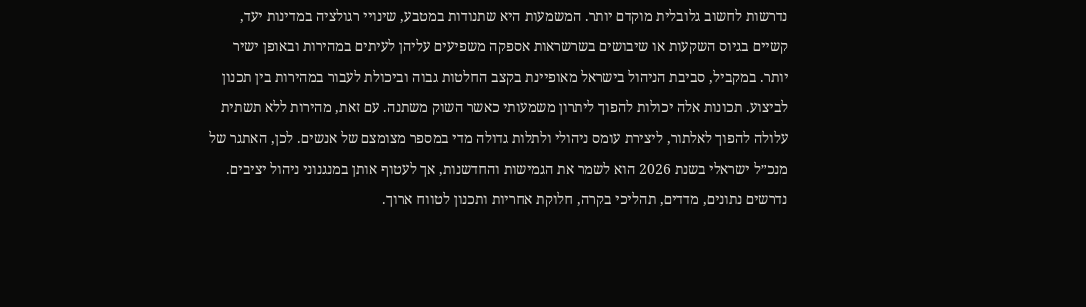נדרשות לחשוב גלובלית מוקדם יותר. המשמעות היא שתנודות במטבע, שינויי רגולציה במדינות יעד, קשיים בגיוס השקעות או שיבושים בשרשראות אספקה משפיעים עליהן לעיתים במהירות ובאופן ישיר יותר. במקביל, סביבת הניהול בישראל מאופיינת בקצב החלטות גבוה וביכולת לעבור במהירות בין תכנון לביצוע. תכונות אלה יכולות להפוך ליתרון משמעותי כאשר השוק משתנה. עם זאת, מהירות ללא תשתית עלולה להפוך לאלתור, ליצירת עומס ניהולי ולתלות גדולה מדי במספר מצומצם של אנשים. לכן, האתגר של מנכ״ל ישראלי בשנת 2026 הוא לשמר את הגמישות והחדשנות, אך לעטוף אותן במנגנוני ניהול יציבים. נדרשים נתונים, מדדים, תהליכי בקרה, חלוקת אחריות ותכנון לטווח ארוך.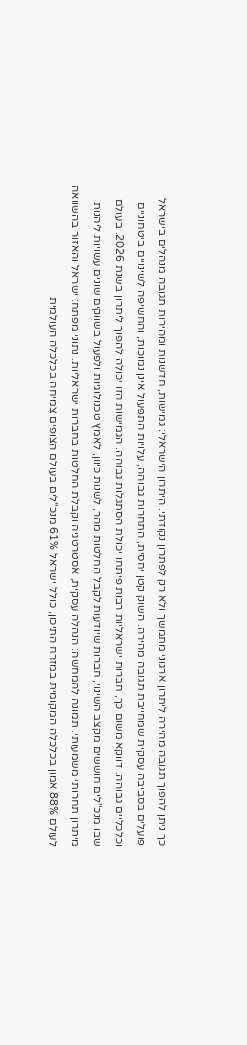כך ניתן להפוך תגובה מהירה ליתרון ארגוני מתמשך ולא רק לפתרון נקודתי. היתרון הישראלי: גמישות, חדשנות ומהירות תגובה מנהלים בישראל פועלים בסביבה עסקית שמחייבת תגובה מהירה. השוק קטן יחסית, התחרות גבוהה, עלויות התפעול אינן נמוכות, והחשיפה לשינויים ביטחוניים וכלכליים גבוהה. דווקא משום כך, חברות ישראליות רבות פיתחו יכולת הסתגלות גבוהה. הגמישות הזו יכולה להפוך ליתרון בשנת 2026. בעולם שבו מנכ"לים חוששים מקצב השינוי, חברות שיודעות לקבל החלטות מהר, לשנות כיוון, לאמץ טכנולוגיות ולפעול בשווקים שונים עשויות ליהנות מיתרון תחרותי משמעותי. תמונה להמחשה: הנהלה עסקית, אסטרטגיה וקבלת החלטות בחברות ישראליות. נתוני מפתח: ישראל והאזור בהשוואה לעולם 88% אמון בכלכלה המקומית במזרח התיכון, כולל ישראל 61% מנכ"לים בעולם הצופים צמיחה בכלכלה העולמית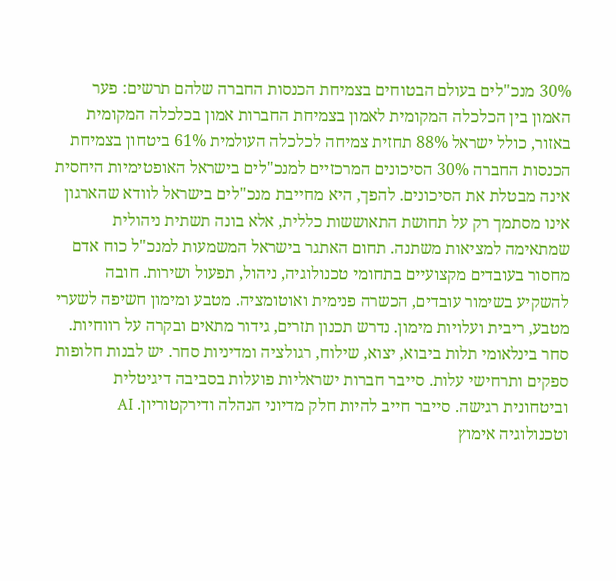30% מנכ"לים בעולם הבטוחים בצמיחת הכנסות החברה שלהם תרשים: פער האמון בין הכלכלה המקומית לאמון בצמיחת החברות אמון בכלכלה המקומית באזור, כולל ישראל 88% תחזית צמיחה לכלכלה העולמית 61% ביטחון בצמיחת הכנסות החברה 30% הסיכונים המרכזיים למנכ"לים בישראל האופטימיות היחסית אינה מבטלת את הסיכונים. להפך, היא מחייבת מנכ"לים בישראל לוודא שהארגון אינו מסתמך רק על תחושת התאוששות כללית, אלא בונה תשתית ניהולית שמתאימה למציאות משתנה. תחום האתגר בישראל המשמעות למנכ"ל כוח אדם מחסור בעובדים מקצועיים בתחומי טכנולוגיה, ניהול, תפעול ושירות. חובה להשקיע בשימור עובדים, הכשרה פנימית ואוטומציה. מטבע ומימון חשיפה לשערי מטבע, ריבית ועלויות מימון. נדרש תכנון תזרים, גידור מתאים ובקרה על רווחיות. סחר בינלאומי תלות ביבוא, יצוא, שילוח, רגולציה ומדיניות סחר. יש לבנות חלופות ספקים ותרחישי עלות. סייבר חברות ישראליות פועלות בסביבה דיגיטלית וביטחונית רגישה. סייבר חייב להיות חלק מדיוני הנהלה ודירקטוריון. AI וטכנולוגיה אימוץ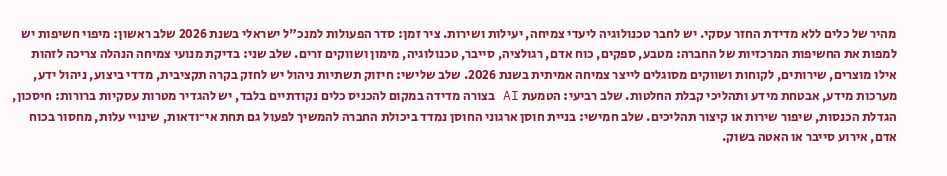מהיר של כלים ללא מדידת החזר עסקי. יש לחבר טכנולוגיה ליעדי צמיחה, יעילות ושירות. ציר זמן: סדר הפעולות למנכ"ל ישראלי בשנת 2026 שלב ראשון: מיפוי חשיפות יש למפות את החשיפות המרכזיות של החברה: מטבע, ספקים, כוח אדם, רגולציה, סייבר, טכנולוגיה, מימון ושווקים זרים. שלב שני: בדיקת מנועי צמיחה הנהלה צריכה לזהות אילו מוצרים, שירותים, לקוחות ושווקים מסוגלים לייצר צמיחה אמיתית בשנת 2026. שלב שלישי: חיזוק תשתיות ניהול יש לחזק בקרה תקציבית, מדדי ביצוע, ניהול ידע, מערכות מידע, אבטחת מידע ותהליכי קבלת החלטות. שלב רביעי: הטמעת AI בצורה מדידה במקום להכניס כלים נקודתיים בלבד, יש להגדיר מטרות עסקיות ברורות: חיסכון, הגדלת הכנסות, שיפור שירות או קיצור תהליכים. שלב חמישי: בניית חוסן ארגוני החוסן נמדד ביכולת החברה להמשיך לפעול גם תחת אי־ודאות, שינויי עלות, מחסור בכוח אדם, אירוע סייבר או האטה בשוק.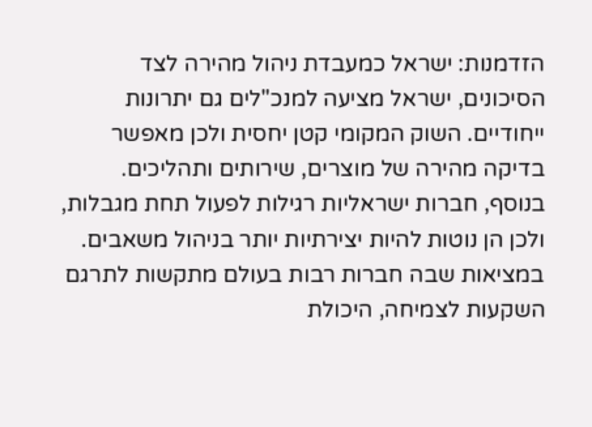הזדמנות: ישראל כמעבדת ניהול מהירה לצד הסיכונים, ישראל מציעה למנכ"לים גם יתרונות ייחודיים. השוק המקומי קטן יחסית ולכן מאפשר בדיקה מהירה של מוצרים, שירותים ותהליכים. בנוסף, חברות ישראליות רגילות לפעול תחת מגבלות, ולכן הן נוטות להיות יצירתיות יותר בניהול משאבים. במציאות שבה חברות רבות בעולם מתקשות לתרגם השקעות לצמיחה, היכולת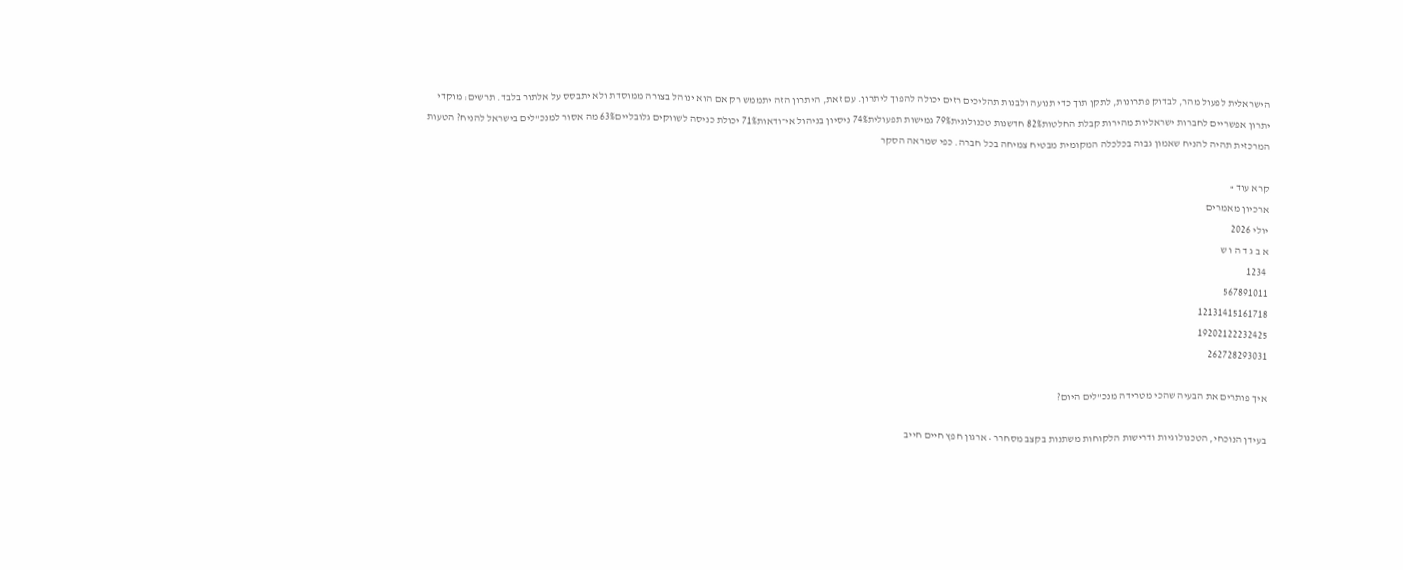הישראלית לפעול מהר, לבדוק פתרונות, לתקן תוך כדי תנועה ולבנות תהליכים רזים יכולה להפוך ליתרון. עם זאת, היתרון הזה יתממש רק אם הוא ינוהל בצורה ממוסדת ולא יתבסס על אלתור בלבד. תרשים: מוקדי יתרון אפשריים לחברות ישראליות מהירות קבלת החלטות82% חדשנות טכנולוגית79% גמישות תפעולית74% ניסיון בניהול אי־ודאות71% יכולת כניסה לשווקים גלובליים63% מה אסור למנכ"לים בישראל להניח? הטעות המרכזית תהיה להניח שאמון גבוה בכלכלה המקומית מבטיח צמיחה בכל חברה. כפי שמראה הסקר

קרא עוד »
ארכיון מאמרים
יולי 2026
א ב ג ד ה ו ש
 1234
567891011
12131415161718
19202122232425
262728293031

איך פותרים את הבעיה שהכי מטרידה מנכ"לים היום?

בעידן הנוכחי, הטכנולוגיות ודרישות הלקוחות משתנות בקצב מסחרר • ארגון חפץ חיים חייב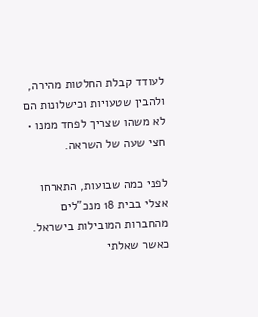לעודד קבלת החלטות מהירה, ולהבין שטעויות וכישלונות הם לא משהו שצריך לפחד ממנו • חצי שעה של השראה.

לפני כמה שבועות, התארחו אצלי בבית 18 מנכ"לים מהחברות המובילות בישראל. כאשר שאלתי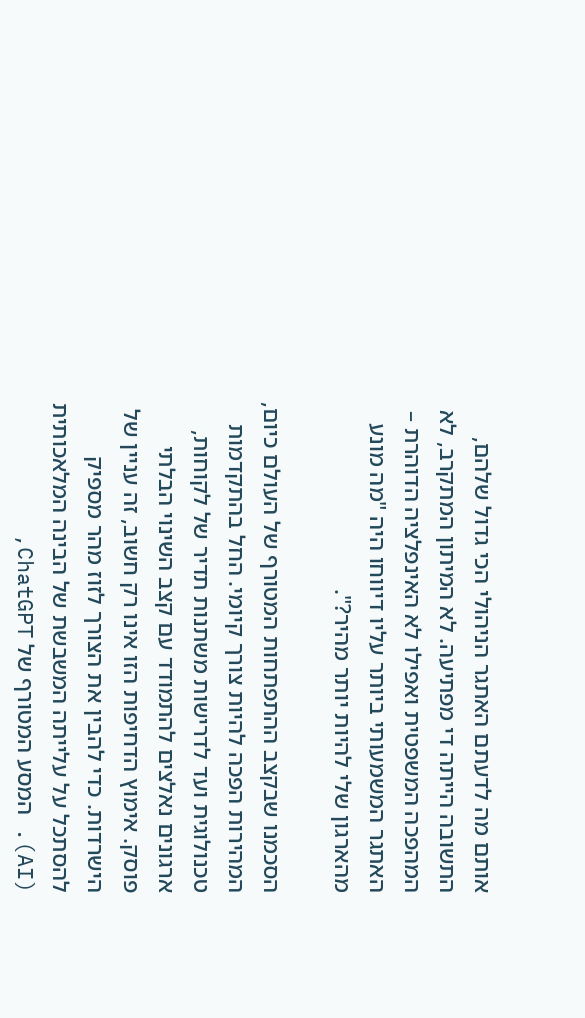אותם מה לדעתם האתגר הניהולי הכי גדול שלהם, התשובה הייתה די מפתיעה. לא המיתון המתקרב, לא המהפכה המשפטית ואפילו לא האינפלציה הדוהרת – האתגר המשמעותי ביותר עליו דיווחו היה "מה מונע מהארגון שלי להיות יותר מהיר?".

הסכמנו שבקצב ההתפתחות המטורף של העולם כיום, המהירות הפכה להיות צורך קיומי. החל בהתקדמות טכנולוגית ועד לדרישות משתנות תדיר של לקוחות, ארגונים נאלצים להתמודד עם קצב השינוי הבלתי פוסק. אימוץ הדחיפות הזו אינו רק חשוב, זה עניין של הישרדות. כדי להבין את הצורך לזוז מהר מספיק להסתכל על עלייתה המשבשת של הבינה המלאכותית (AI). המסע המטורף של ChatGPT,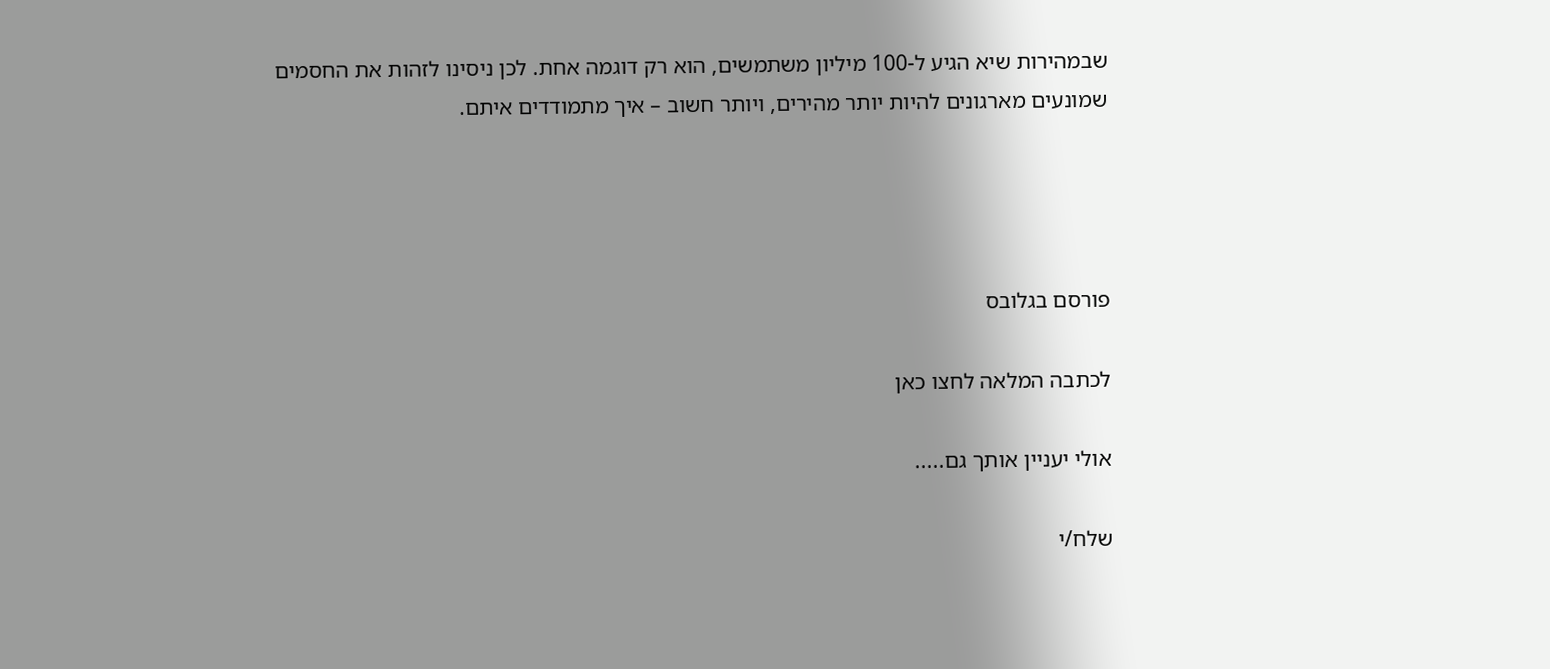שבמהירות שיא הגיע ל-100 מיליון משתמשים, הוא רק דוגמה אחת. לכן ניסינו לזהות את החסמים שמונעים מארגונים להיות יותר מהירים, ויותר חשוב – איך מתמודדים איתם.




פורסם בגלובס

לכתבה המלאה לחצו כאן

אולי יעניין אותך גם.....

שלח/י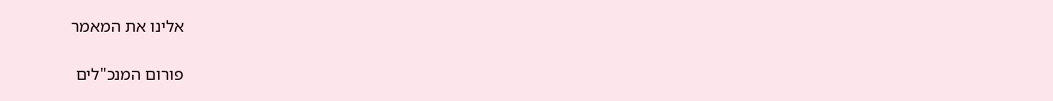אלינו את המאמר

פורום המנכ"לים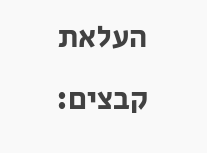העלאת קבצים: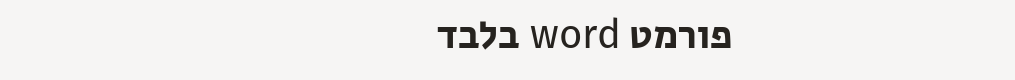פורמט word בלבד